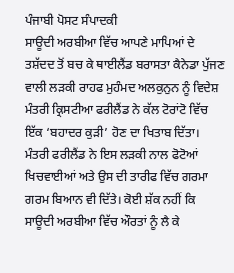ਪੰਜਾਬੀ ਪੋਸਟ ਸੰਪਾਦਕੀ
ਸਾਊਦੀ ਅਰਬੀਆ ਵਿੱਚ ਆਪਣੇ ਮਾਪਿਆਂ ਦੇ ਤਸ਼ੱਦਦ ਤੋਂ ਬਚ ਕੇ ਥਾਈਲੈਂਡ ਬਰਾਸਤਾ ਕੈਨੇਡਾ ਪੁੱਜਣ ਵਾਲੀ ਲੜਕੀ ਰਾਹਫ ਮੁਹੰਮਦ ਅਲਕੁਨੁਨ ਨੂੰ ਵਿਦੇਸ਼ ਮੰਤਰੀ ਕ੍ਰਿਸਟੀਆ ਫਰੀਲੈਂਡ ਨੇ ਕੱਲ ਟੋਰਾਂਟੋ ਵਿੱਚ ਇੱਕ ‘ਬਹਾਦਰ ਕੁੜੀ’ ਹੋਣ ਦਾ ਖਿਤਾਬ ਦਿੱਤਾ। ਮੰਤਰੀ ਫਰੀਲੈਂਡ ਨੇ ਇਸ ਲੜਕੀ ਨਾਲ ਫੋਟੋਆਂ ਖਿਚਵਾਈਆਂ ਅਤੇ ਉਸ ਦੀ ਤਾਰੀਫ ਵਿੱਚ ਗਰਮਾ ਗਰਮ ਬਿਆਨ ਵੀ ਦਿੱਤੇ। ਕੋਈ ਸ਼ੱਕ ਨਹੀਂ ਕਿ ਸਾਊਦੀ ਅਰਬੀਆ ਵਿੱਚ ਔਰਤਾਂ ਨੂੰ ਲੈ ਕੇ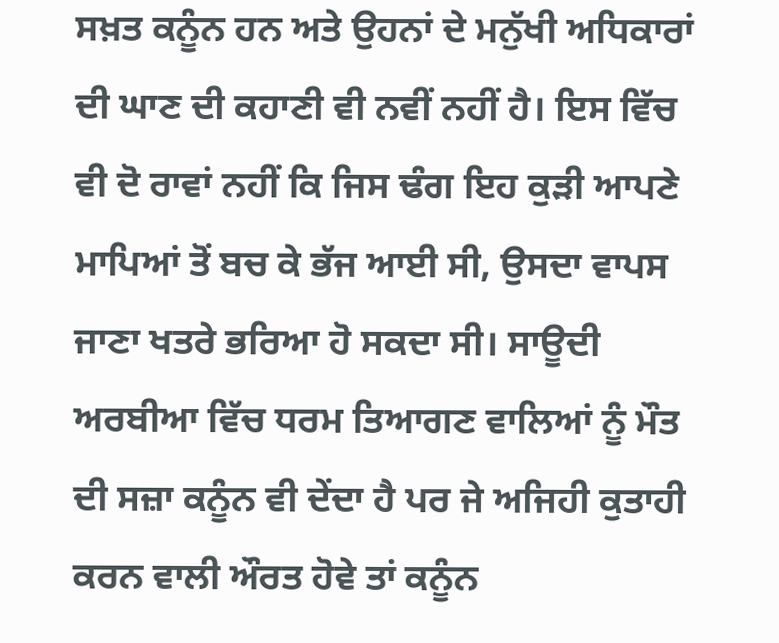ਸਖ਼ਤ ਕਨੂੰਨ ਹਨ ਅਤੇ ਉਹਨਾਂ ਦੇ ਮਨੁੱਖੀ ਅਧਿਕਾਰਾਂ ਦੀ ਘਾਣ ਦੀ ਕਹਾਣੀ ਵੀ ਨਵੀਂ ਨਹੀਂ ਹੈ। ਇਸ ਵਿੱਚ ਵੀ ਦੋ ਰਾਵਾਂ ਨਹੀਂ ਕਿ ਜਿਸ ਢੰਗ ਇਹ ਕੁੜੀ ਆਪਣੇ ਮਾਪਿਆਂ ਤੋਂ ਬਚ ਕੇ ਭੱਜ ਆਈ ਸੀ, ਉਸਦਾ ਵਾਪਸ ਜਾਣਾ ਖਤਰੇ ਭਰਿਆ ਹੋ ਸਕਦਾ ਸੀ। ਸਾਊਦੀ ਅਰਬੀਆ ਵਿੱਚ ਧਰਮ ਤਿਆਗਣ ਵਾਲਿਆਂ ਨੂੰ ਮੌਤ ਦੀ ਸਜ਼ਾ ਕਨੂੰਨ ਵੀ ਦੇਂਦਾ ਹੈ ਪਰ ਜੇ ਅਜਿਹੀ ਕੁਤਾਹੀ ਕਰਨ ਵਾਲੀ ਔਰਤ ਹੋਵੇ ਤਾਂ ਕਨੂੰਨ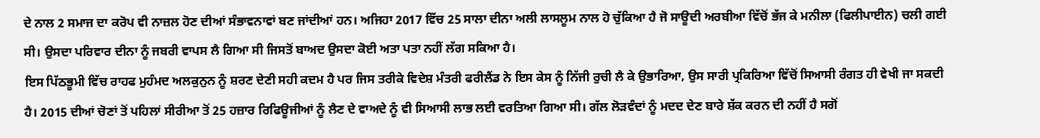ਦੇ ਨਾਲ 2 ਸਮਾਜ ਦਾ ਕਰੋਪ ਵੀ ਨਾਜ਼ਲ ਹੋਣ ਦੀਆਂ ਸੰਭਾਵਨਾਵਾਂ ਬਣ ਜਾਂਦੀਆਂ ਹਨ। ਅਜਿਹਾ 2017 ਵਿੱਚ 25 ਸਾਲਾ ਦੀਨਾ ਅਲੀ ਲਾਸਲੂਮ ਨਾਲ ਹੋ ਚੁੱਕਿਆ ਹੈ ਜੋ ਸਾਊਦੀ ਅਰਬੀਆ ਵਿੱਚੋਂ ਭੱਜ ਕੇ ਮਨੀਲਾ (ਫਿਲੀਪਾਈਨ) ਚਲੀ ਗਈ ਸੀ। ਉਸਦਾ ਪਰਿਵਾਰ ਦੀਨਾ ਨੂੰ ਜਬਰੀ ਵਾਪਸ ਲੈ ਗਿਆ ਸੀ ਜਿਸਤੋਂ ਬਾਅਦ ਉਸਦਾ ਕੋਈ ਅਤਾ ਪਤਾ ਨਹੀਂ ਲੱਗ ਸਕਿਆ ਹੈ।
ਇਸ ਪਿੱਠਭੂਮੀ ਵਿੱਚ ਰਾਹਫ ਮੁਹੰਮਦ ਅਲਕੁਨੁਨ ਨੂੰ ਸ਼ਰਣ ਦੇਣੀ ਸਹੀ ਕਦਮ ਹੈ ਪਰ ਜਿਸ ਤਰੀਕੇ ਵਿਦੇਸ਼ ਮੰਤਰੀ ਫਰੀਲੈਂਡ ਨੇ ਇਸ ਕੇਸ ਨੂੰ ਨਿੱਜੀ ਰੁਚੀ ਲੈ ਕੇ ਉਭਾਰਿਆ, ਉਸ ਸਾਰੀ ਪ੍ਰਕਿਰਿਆ ਵਿੱਚੋਂ ਸਿਆਸੀ ਰੰਗਤ ਹੀ ਵੇਖੀ ਜਾ ਸਕਦੀ ਹੈ। 2015 ਦੀਆਂ ਚੋਣਾਂ ਤੋਂ ਪਹਿਲਾਂ ਸੀਰੀਆ ਤੋਂ 25 ਹਜ਼ਾਰ ਰਿਫਿਊਜੀਆਂ ਨੂੰ ਲੈਣ ਦੇ ਵਾਅਦੇ ਨੂੰ ਵੀ ਸਿਆਸੀ ਲਾਭ ਲਈ ਵਰਤਿਆ ਗਿਆ ਸੀ। ਗੱਲ ਲੋੜਵੰਦਾਂ ਨੂੰ ਮਦਦ ਦੇਣ ਬਾਰੇ ਸ਼ੱਕ ਕਰਨ ਦੀ ਨਹੀਂ ਹੈ ਸਗੋਂ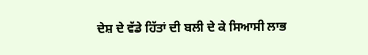ਦੇਸ਼ ਦੇ ਵੱਡੇ ਹਿੱਤਾਂ ਦੀ ਬਲੀ ਦੇ ਕੇ ਸਿਆਸੀ ਲਾਭ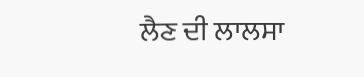ਲੈਣ ਦੀ ਲਾਲਸਾ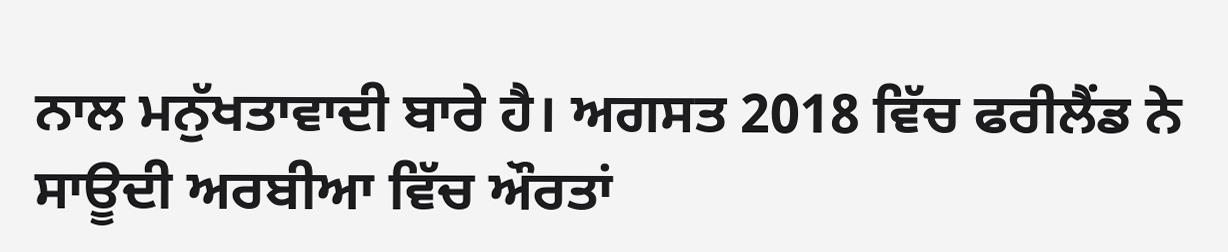ਨਾਲ ਮਨੁੱਖਤਾਵਾਦੀ ਬਾਰੇ ਹੈ। ਅਗਸਤ 2018 ਵਿੱਚ ਫਰੀਲੈਂਡ ਨੇ ਸਾਊਦੀ ਅਰਬੀਆ ਵਿੱਚ ਔਰਤਾਂ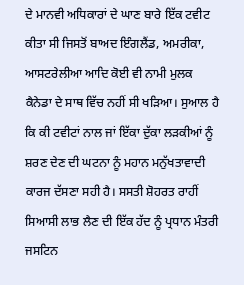ਦੇ ਮਾਨਵੀ ਅਧਿਕਾਰਾਂ ਦੇ ਘਾਣ ਬਾਰੇ ਇੱਕ ਟਵੀਟ ਕੀਤਾ ਸੀ ਜਿਸਤੋਂ ਬਾਅਦ ਇੰਗਲੈਂਡ, ਅਮਰੀਕਾ, ਆਸਟਰੇਲੀਆ ਆਦਿ ਕੋਈ ਵੀ ਨਾਮੀ ਮੁਲਕ ਕੈਨੇਡਾ ਦੇ ਸਾਥ ਵਿੱਚ ਨਹੀਂ ਸੀ ਖੜਿਆ। ਸੁਆਲ ਹੈ ਕਿ ਕੀ ਟਵੀਟਾਂ ਨਾਲ ਜਾਂ ਇੱਕਾ ਦੁੱਕਾ ਲੜਕੀਆਂ ਨੂੰ ਸ਼ਰਣ ਦੇਣ ਦੀ ਘਟਨਾ ਨੂੰ ਮਹਾਨ ਮਨੁੱਖਤਾਵਾਦੀ ਕਾਰਜ ਦੱਸਣਾ ਸਹੀ ਹੈ। ਸਸਤੀ ਸ਼ੋਹਰਤ ਰਾਹੀਂ ਸਿਆਸੀ ਲਾਭ ਲੈਣ ਦੀ ਇੱਕ ਹੱਦ ਨੂੰ ਪ੍ਰਧਾਨ ਮੰਤਰੀ ਜਸਟਿਨ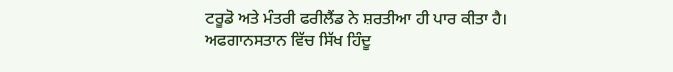ਟਰੂਡੋ ਅਤੇ ਮੰਤਰੀ ਫਰੀਲੈਂਡ ਨੇ ਸ਼ਰਤੀਆ ਹੀ ਪਾਰ ਕੀਤਾ ਹੈ।
ਅਫਗਾਨਸਤਾਨ ਵਿੱਚ ਸਿੱਖ ਹਿੰਦੂ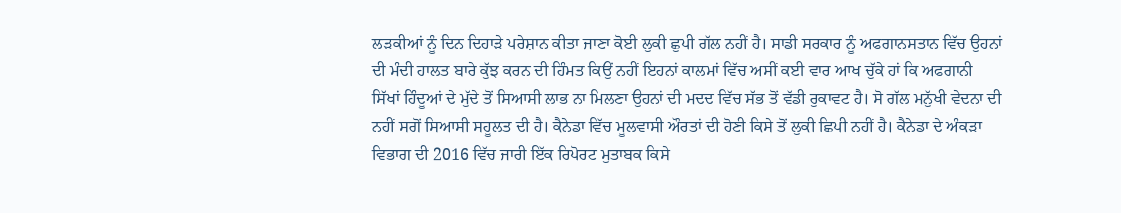ਲੜਕੀਆਂ ਨੂੰ ਦਿਨ ਦਿਹਾੜੇ ਪਰੇਸ਼ਾਨ ਕੀਤਾ ਜਾਣਾ ਕੋਈ ਲੁਕੀ ਛੁਪੀ ਗੱਲ ਨਹੀਂ ਹੈ। ਸਾਡੀ ਸਰਕਾਰ ਨੂੰ ਅਫਗਾਨਸਤਾਨ ਵਿੱਚ ਉਹਨਾਂ ਦੀ ਮੰਦੀ ਹਾਲਤ ਬਾਰੇ ਕੁੱਝ ਕਰਨ ਦੀ ਹਿੰਮਤ ਕਿਉਂ ਨਹੀਂ ਇਹਨਾਂ ਕਾਲਮਾਂ ਵਿੱਚ ਅਸੀਂ ਕਈ ਵਾਰ ਆਖ ਚੁੱਕੇ ਹਾਂ ਕਿ ਅਫਗਾਨੀ ਸਿੱਖਾਂ ਹਿੰਦੂਆਂ ਦੇ ਮੁੱਦੇ ਤੋਂ ਸਿਆਸੀ ਲਾਭ ਨਾ ਮਿਲਣਾ ਉਹਨਾਂ ਦੀ ਮਦਦ ਵਿੱਚ ਸੱਭ ਤੋਂ ਵੱਡੀ ਰੁਕਾਵਟ ਹੈ। ਸੋ ਗੱਲ ਮਨੁੱਖੀ ਵੇਦਨਾ ਦੀ ਨਹੀਂ ਸਗੋਂ ਸਿਆਸੀ ਸਹੂਲਤ ਦੀ ਹੈ। ਕੈਨੇਡਾ ਵਿੱਚ ਮੂਲਵਾਸੀ ਔਰਤਾਂ ਦੀ ਹੋਣੀ ਕਿਸੇ ਤੋਂ ਲੁਕੀ ਛਿਪੀ ਨਹੀਂ ਹੈ। ਕੈਨੇਡਾ ਦੇ ਅੰਕੜਾ ਵਿਭਾਗ ਦੀ 2016 ਵਿੱਚ ਜਾਰੀ ਇੱਕ ਰਿਪੋਰਟ ਮੁਤਾਬਕ ਕਿਸੇ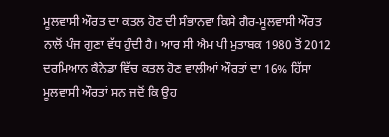ਮੂਲਵਾਸੀ ਔਰਤ ਦਾ ਕਤਲ ਹੋਣ ਦੀ ਸੰਭਾਨਵਾ ਕਿਸੇ ਗੈਰ-ਮੂਲਵਾਸੀ ਔਰਤ ਨਾਲੋਂ ਪੰਜ ਗੁਣਾ ਵੱਧ ਹੁੰਦੀ ਹੈ। ਆਰ ਸੀ ਐਮ ਪੀ ਮੁਤਾਬਕ 1980 ਤੋਂ 2012 ਦਰਮਿਆਨ ਕੈਨੇਡਾ ਵਿੱਚ ਕਤਲ ਹੋਣ ਵਾਲੀਆਂ ਔਰਤਾਂ ਦਾ 16% ਹਿੱਸਾ ਮੂਲਵਾਸੀ ਔਰਤਾਂ ਸਨ ਜਦੋਂ ਕਿ ਉਹ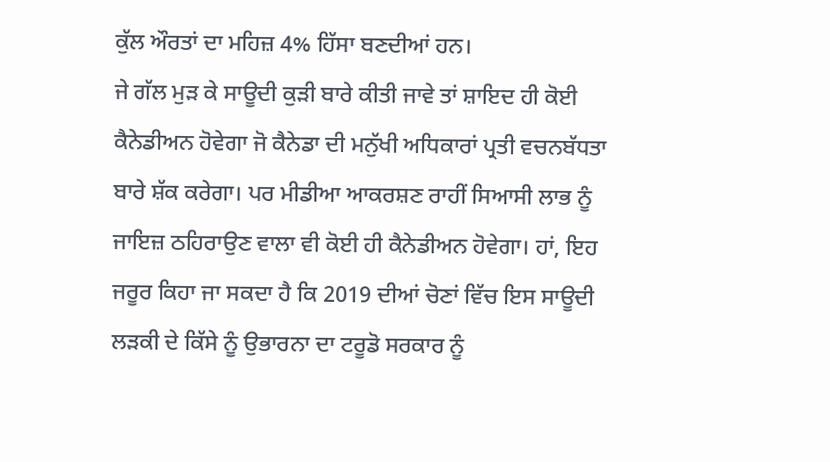ਕੁੱਲ ਔਰਤਾਂ ਦਾ ਮਹਿਜ਼ 4% ਹਿੱਸਾ ਬਣਦੀਆਂ ਹਨ।
ਜੇ ਗੱਲ ਮੁੜ ਕੇ ਸਾਊਦੀ ਕੁੜੀ ਬਾਰੇ ਕੀਤੀ ਜਾਵੇ ਤਾਂ ਸ਼ਾਇਦ ਹੀ ਕੋਈ ਕੈਨੇਡੀਅਨ ਹੋਵੇਗਾ ਜੋ ਕੈਨੇਡਾ ਦੀ ਮਨੁੱਖੀ ਅਧਿਕਾਰਾਂ ਪ੍ਰਤੀ ਵਚਨਬੱਧਤਾ ਬਾਰੇ ਸ਼ੱਕ ਕਰੇਗਾ। ਪਰ ਮੀਡੀਆ ਆਕਰਸ਼ਣ ਰਾਹੀਂ ਸਿਆਸੀ ਲਾਭ ਨੂੰ ਜਾਇਜ਼ ਠਹਿਰਾਉਣ ਵਾਲਾ ਵੀ ਕੋਈ ਹੀ ਕੈਨੇਡੀਅਨ ਹੋਵੇਗਾ। ਹਾਂ, ਇਹ ਜਰੂਰ ਕਿਹਾ ਜਾ ਸਕਦਾ ਹੈ ਕਿ 2019 ਦੀਆਂ ਚੋਣਾਂ ਵਿੱਚ ਇਸ ਸਾਊਦੀ ਲੜਕੀ ਦੇ ਕਿੱਸੇ ਨੂੰ ਉਭਾਰਨਾ ਦਾ ਟਰੂਡੋ ਸਰਕਾਰ ਨੂੰ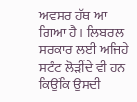ਅਵਸਰ ਹੱਥ ਆ ਗਿਆ ਹੈ। ਲਿਬਰਲ ਸਰਕਾਰ ਲਈ ਅਜਿਹੇ ਸਟੰਟ ਲੋੜੀਂਦੇ ਵੀ ਹਨ ਕਿਉਂਕਿ ਉਸਦੀ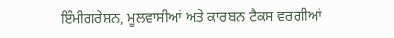ਇੰਮੀਗਰੇਸ਼ਨ, ਮੂਲਵਾਸੀਆਂ ਅਤੇ ਕਾਰਬਨ ਟੈਕਸ ਵਰਗੀਆਂ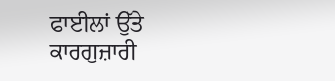ਫਾਈਲਾਂ ਉੱਤੇ ਕਾਰਗੁਜ਼ਾਰੀ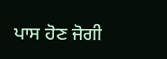ਪਾਸ ਹੋਣ ਜੋਗੀ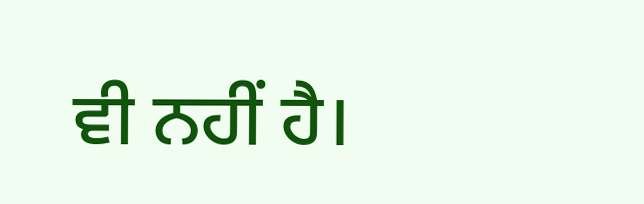ਵੀ ਨਹੀਂ ਹੈ।